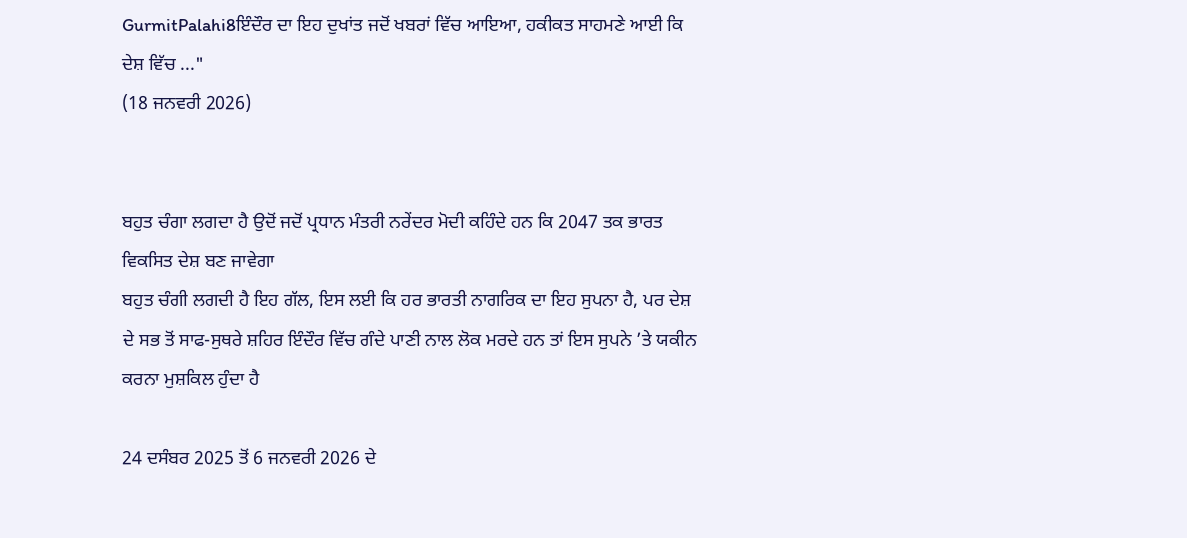GurmitPalahi8ਇੰਦੌਰ ਦਾ ਇਹ ਦੁਖਾਂਤ ਜਦੋਂ ਖਬਰਾਂ ਵਿੱਚ ਆਇਆ, ਹਕੀਕਤ ਸਾਹਮਣੇ ਆਈ ਕਿ ਦੇਸ਼ ਵਿੱਚ ..."
(18 ਜਨਵਰੀ 2026)


ਬਹੁਤ ਚੰਗਾ ਲਗਦਾ ਹੈ ਉਦੋਂ ਜਦੋਂ ਪ੍ਰਧਾਨ ਮੰਤਰੀ ਨਰੇਂਦਰ ਮੋਦੀ ਕਹਿੰਦੇ ਹਨ ਕਿ 2047 ਤਕ ਭਾਰਤ ਵਿਕਸਿਤ ਦੇਸ਼ ਬਣ ਜਾਵੇਗਾ
ਬਹੁਤ ਚੰਗੀ ਲਗਦੀ ਹੈ ਇਹ ਗੱਲ, ਇਸ ਲਈ ਕਿ ਹਰ ਭਾਰਤੀ ਨਾਗਰਿਕ ਦਾ ਇਹ ਸੁਪਨਾ ਹੈ, ਪਰ ਦੇਸ਼ ਦੇ ਸਭ ਤੋਂ ਸਾਫ-ਸੁਥਰੇ ਸ਼ਹਿਰ ਇੰਦੌਰ ਵਿੱਚ ਗੰਦੇ ਪਾਣੀ ਨਾਲ ਲੋਕ ਮਰਦੇ ਹਨ ਤਾਂ ਇਸ ਸੁਪਨੇ ’ਤੇ ਯਕੀਨ ਕਰਨਾ ਮੁਸ਼ਕਿਲ ਹੁੰਦਾ ਹੈ

24 ਦਸੰਬਰ 2025 ਤੋਂ 6 ਜਨਵਰੀ 2026 ਦੇ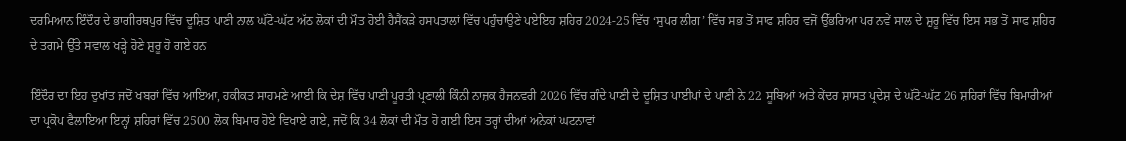ਦਰਮਿਆਨ ਇੰਦੌਰ ਦੇ ਭਾਗੀਰਥਪੁਰ ਵਿੱਚ ਦੂਸ਼ਿਤ ਪਾਣੀ ਨਾਲ ਘੱਟੋ-ਘੱਟ ਅੱਠ ਲੋਕਾਂ ਦੀ ਮੌਤ ਹੋਈ ਹੈਸੈਂਕੜੇ ਹਸਪਤਾਲਾਂ ਵਿੱਚ ਪਹੁੰਚਾਉਣੇ ਪਏਇਹ ਸ਼ਹਿਰ 2024-25 ਵਿੱਚ ‘ਸੁਪਰ ਲੀਗ’ ਵਿੱਚ ਸਭ ਤੋਂ ਸਾਫ ਸ਼ਹਿਰ ਵਜੋਂ ਉੱਭਰਿਆ ਪਰ ਨਵੇਂ ਸਾਲ ਦੇ ਸ਼ੁਰੂ ਵਿੱਚ ਇਸ ਸਭ ਤੋਂ ਸਾਫ ਸ਼ਹਿਰ ਦੇ ਤਗਮੇ ਉੱਤੇ ਸਵਾਲ ਖੜ੍ਹੇ ਹੋਣੇ ਸ਼ੁਰੂ ਹੋ ਗਏ ਹਨ

ਇੰਦੌਰ ਦਾ ਇਹ ਦੁਖਾਂਤ ਜਦੋਂ ਖਬਰਾਂ ਵਿੱਚ ਆਇਆ, ਹਕੀਕਤ ਸਾਹਮਣੇ ਆਈ ਕਿ ਦੇਸ਼ ਵਿੱਚ ਪਾਣੀ ਪੂਰਤੀ ਪ੍ਰਣਾਲੀ ਕਿੰਨੀ ਨਾਜ਼ਕ ਹੈਜਨਵਰੀ 2026 ਵਿੱਚ ਗੰਦੇ ਪਾਣੀ ਦੇ ਦੂਸ਼ਿਤ ਪਾਈਪਾਂ ਦੇ ਪਾਣੀ ਨੇ 22 ਸੂਬਿਆਂ ਅਤੇ ਕੇਂਦਰ ਸ਼ਾਸਤ ਪ੍ਰਦੇਸ਼ ਦੇ ਘੱਟੋ-ਘੱਟ 26 ਸ਼ਹਿਰਾਂ ਵਿੱਚ ਬਿਮਾਰੀਆਂ ਦਾ ਪ੍ਰਕੋਪ ਫੈਲਾਇਆ ਇਨ੍ਹਾਂ ਸ਼ਹਿਰਾਂ ਵਿੱਚ 2500 ਲੋਕ ਬਿਮਾਰ ਹੋਏ ਵਿਖਾਏ ਗਏ, ਜਦੋਂ ਕਿ 34 ਲੋਕਾਂ ਦੀ ਮੌਤ ਹੋ ਗਈ ਇਸ ਤਰ੍ਹਾਂ ਦੀਆਂ ਅਨੇਕਾਂ ਘਟਨਾਵਾਂ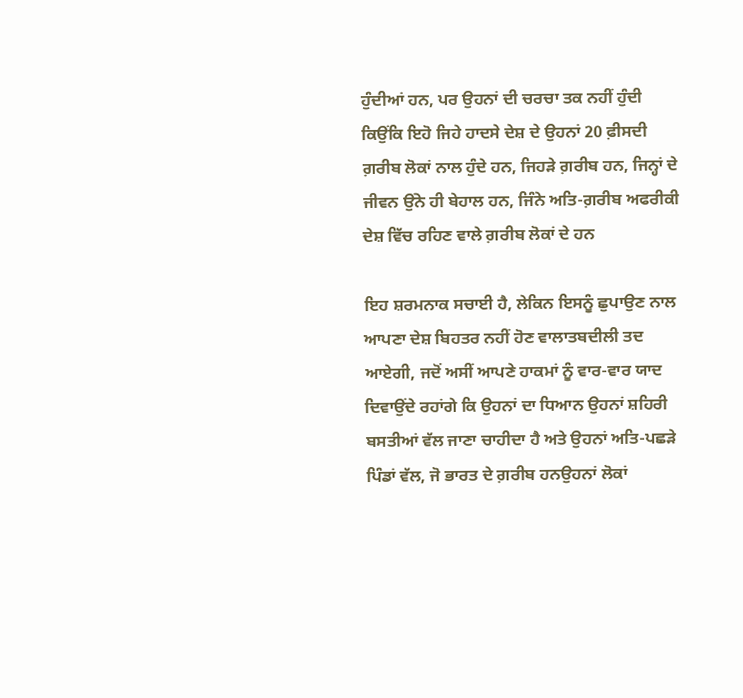ਹੁੰਦੀਆਂ ਹਨ, ਪਰ ਉਹਨਾਂ ਦੀ ਚਰਚਾ ਤਕ ਨਹੀਂ ਹੁੰਦੀ ਕਿਉਂਕਿ ਇਹੋ ਜਿਹੇ ਹਾਦਸੇ ਦੇਸ਼ ਦੇ ਉਹਨਾਂ 20 ਫ਼ੀਸਦੀ ਗ਼ਰੀਬ ਲੋਕਾਂ ਨਾਲ ਹੁੰਦੇ ਹਨ, ਜਿਹੜੇ ਗ਼ਰੀਬ ਹਨ, ਜਿਨ੍ਹਾਂ ਦੇ ਜੀਵਨ ਉਂਨੇ ਹੀ ਬੇਹਾਲ ਹਨ, ਜਿੰਨੇ ਅਤਿ-ਗ਼ਰੀਬ ਅਫਰੀਕੀ ਦੇਸ਼ ਵਿੱਚ ਰਹਿਣ ਵਾਲੇ ਗ਼ਰੀਬ ਲੋਕਾਂ ਦੇ ਹਨ

ਇਹ ਸ਼ਰਮਨਾਕ ਸਚਾਈ ਹੈ, ਲੇਕਿਨ ਇਸਨੂੰ ਛੁਪਾਉਣ ਨਾਲ ਆਪਣਾ ਦੇਸ਼ ਬਿਹਤਰ ਨਹੀਂ ਹੋਣ ਵਾਲਾਤਬਦੀਲੀ ਤਦ ਆਏਗੀ, ਜਦੋਂ ਅਸੀਂ ਆਪਣੇ ਹਾਕਮਾਂ ਨੂੰ ਵਾਰ-ਵਾਰ ਯਾਦ ਦਿਵਾਉਂਦੇ ਰਹਾਂਗੇ ਕਿ ਉਹਨਾਂ ਦਾ ਧਿਆਨ ਉਹਨਾਂ ਸ਼ਹਿਰੀ ਬਸਤੀਆਂ ਵੱਲ ਜਾਣਾ ਚਾਹੀਦਾ ਹੈ ਅਤੇ ਉਹਨਾਂ ਅਤਿ-ਪਛੜੇ ਪਿੰਡਾਂ ਵੱਲ, ਜੋ ਭਾਰਤ ਦੇ ਗ਼ਰੀਬ ਹਨਉਹਨਾਂ ਲੋਕਾਂ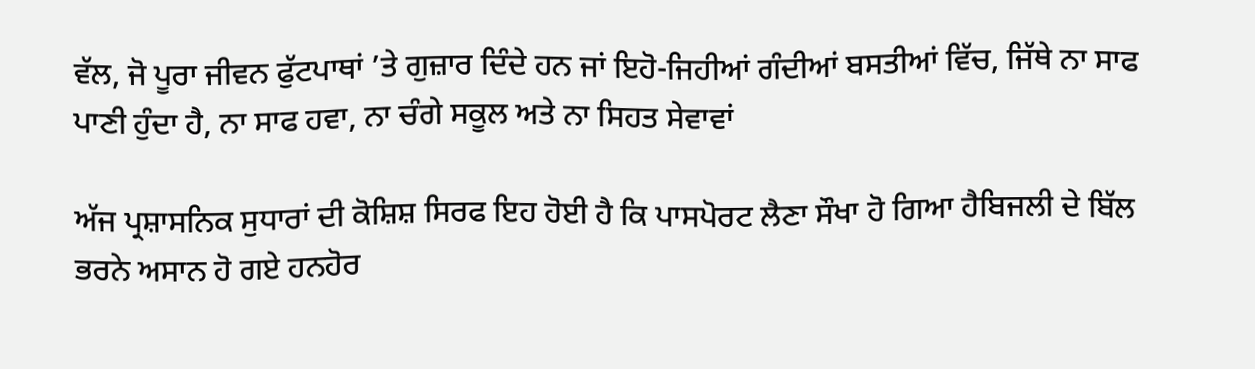ਵੱਲ, ਜੋ ਪੂਰਾ ਜੀਵਨ ਫੁੱਟਪਾਥਾਂ ’ਤੇ ਗੁਜ਼ਾਰ ਦਿੰਦੇ ਹਨ ਜਾਂ ਇਹੋ-ਜਿਹੀਆਂ ਗੰਦੀਆਂ ਬਸਤੀਆਂ ਵਿੱਚ, ਜਿੱਥੇ ਨਾ ਸਾਫ ਪਾਣੀ ਹੁੰਦਾ ਹੈ, ਨਾ ਸਾਫ ਹਵਾ, ਨਾ ਚੰਗੇ ਸਕੂਲ ਅਤੇ ਨਾ ਸਿਹਤ ਸੇਵਾਵਾਂ

ਅੱਜ ਪ੍ਰਸ਼ਾਸਨਿਕ ਸੁਧਾਰਾਂ ਦੀ ਕੋਸ਼ਿਸ਼ ਸਿਰਫ ਇਹ ਹੋਈ ਹੈ ਕਿ ਪਾਸਪੋਰਟ ਲੈਣਾ ਸੌਖਾ ਹੋ ਗਿਆ ਹੈਬਿਜਲੀ ਦੇ ਬਿੱਲ ਭਰਨੇ ਅਸਾਨ ਹੋ ਗਏ ਹਨਹੋਰ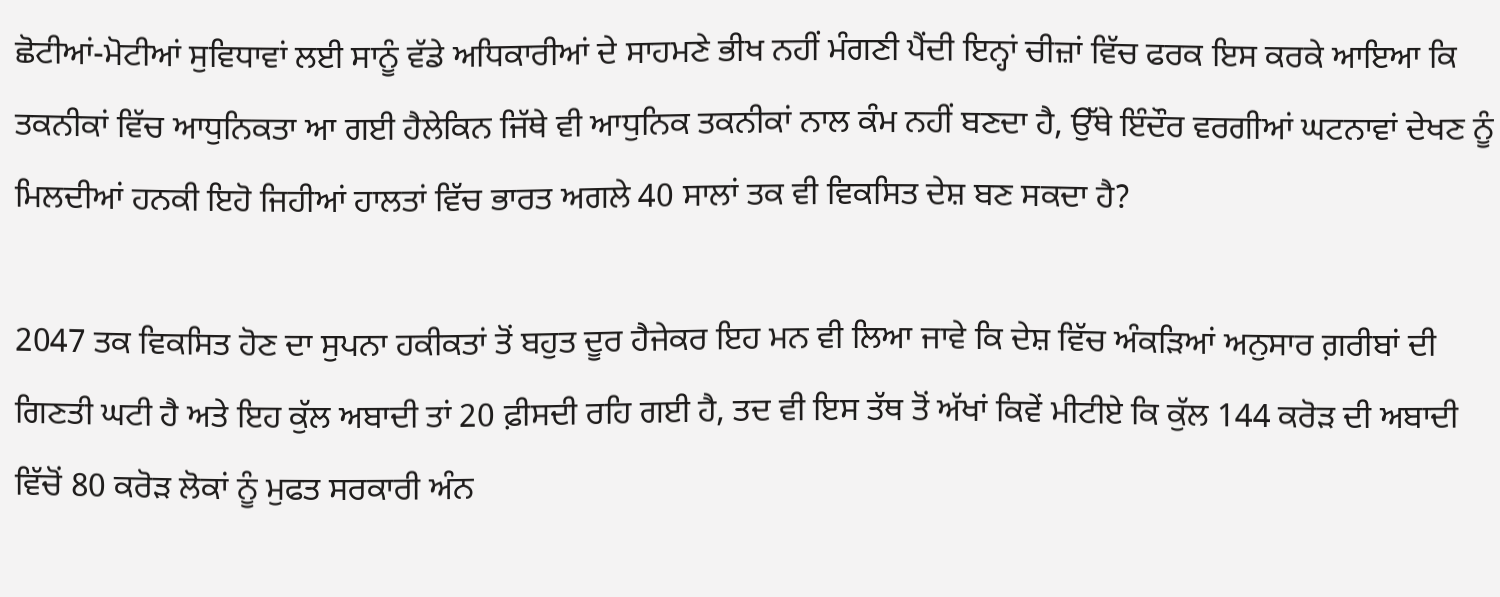ਛੋਟੀਆਂ-ਮੋਟੀਆਂ ਸੁਵਿਧਾਵਾਂ ਲਈ ਸਾਨੂੰ ਵੱਡੇ ਅਧਿਕਾਰੀਆਂ ਦੇ ਸਾਹਮਣੇ ਭੀਖ ਨਹੀਂ ਮੰਗਣੀ ਪੈਂਦੀ ਇਨ੍ਹਾਂ ਚੀਜ਼ਾਂ ਵਿੱਚ ਫਰਕ ਇਸ ਕਰਕੇ ਆਇਆ ਕਿ ਤਕਨੀਕਾਂ ਵਿੱਚ ਆਧੁਨਿਕਤਾ ਆ ਗਈ ਹੈਲੇਕਿਨ ਜਿੱਥੇ ਵੀ ਆਧੁਨਿਕ ਤਕਨੀਕਾਂ ਨਾਲ ਕੰਮ ਨਹੀਂ ਬਣਦਾ ਹੈ, ਉੱਥੇ ਇੰਦੌਰ ਵਰਗੀਆਂ ਘਟਨਾਵਾਂ ਦੇਖਣ ਨੂੰ ਮਿਲਦੀਆਂ ਹਨਕੀ ਇਹੋ ਜਿਹੀਆਂ ਹਾਲਤਾਂ ਵਿੱਚ ਭਾਰਤ ਅਗਲੇ 40 ਸਾਲਾਂ ਤਕ ਵੀ ਵਿਕਸਿਤ ਦੇਸ਼ ਬਣ ਸਕਦਾ ਹੈ?

2047 ਤਕ ਵਿਕਸਿਤ ਹੋਣ ਦਾ ਸੁਪਨਾ ਹਕੀਕਤਾਂ ਤੋਂ ਬਹੁਤ ਦੂਰ ਹੈਜੇਕਰ ਇਹ ਮਨ ਵੀ ਲਿਆ ਜਾਵੇ ਕਿ ਦੇਸ਼ ਵਿੱਚ ਅੰਕੜਿਆਂ ਅਨੁਸਾਰ ਗ਼ਰੀਬਾਂ ਦੀ ਗਿਣਤੀ ਘਟੀ ਹੈ ਅਤੇ ਇਹ ਕੁੱਲ ਅਬਾਦੀ ਤਾਂ 20 ਫ਼ੀਸਦੀ ਰਹਿ ਗਈ ਹੈ, ਤਦ ਵੀ ਇਸ ਤੱਥ ਤੋਂ ਅੱਖਾਂ ਕਿਵੇਂ ਮੀਟੀਏ ਕਿ ਕੁੱਲ 144 ਕਰੋੜ ਦੀ ਅਬਾਦੀ ਵਿੱਚੋਂ 80 ਕਰੋੜ ਲੋਕਾਂ ਨੂੰ ਮੁਫਤ ਸਰਕਾਰੀ ਅੰਨ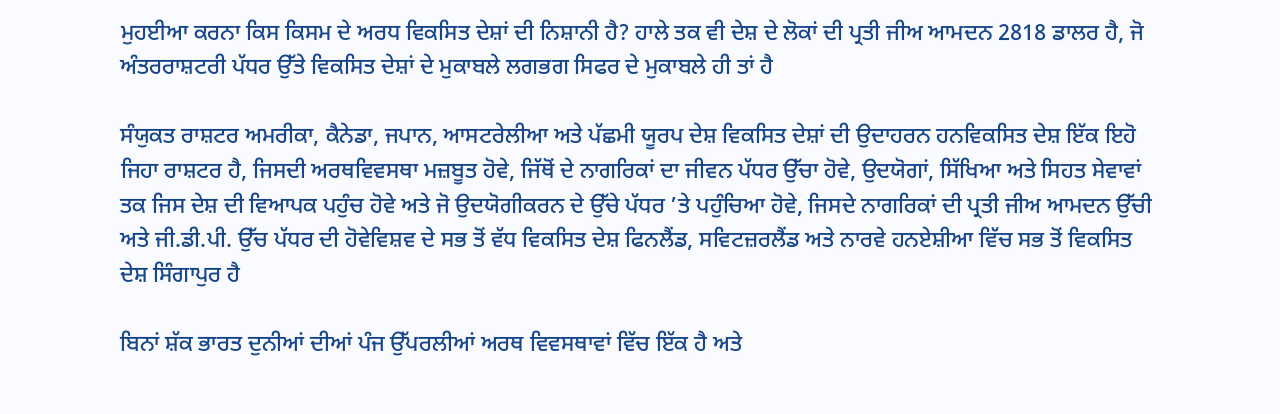ਮੁਹਈਆ ਕਰਨਾ ਕਿਸ ਕਿਸਮ ਦੇ ਅਰਧ ਵਿਕਸਿਤ ਦੇਸ਼ਾਂ ਦੀ ਨਿਸ਼ਾਨੀ ਹੈ? ਹਾਲੇ ਤਕ ਵੀ ਦੇਸ਼ ਦੇ ਲੋਕਾਂ ਦੀ ਪ੍ਰਤੀ ਜੀਅ ਆਮਦਨ 2818 ਡਾਲਰ ਹੈ, ਜੋ ਅੰਤਰਰਾਸ਼ਟਰੀ ਪੱਧਰ ਉੱਤੇ ਵਿਕਸਿਤ ਦੇਸ਼ਾਂ ਦੇ ਮੁਕਾਬਲੇ ਲਗਭਗ ਸਿਫਰ ਦੇ ਮੁਕਾਬਲੇ ਹੀ ਤਾਂ ਹੈ

ਸੰਯੁਕਤ ਰਾਸ਼ਟਰ ਅਮਰੀਕਾ, ਕੈਨੇਡਾ, ਜਪਾਨ, ਆਸਟਰੇਲੀਆ ਅਤੇ ਪੱਛਮੀ ਯੂਰਪ ਦੇਸ਼ ਵਿਕਸਿਤ ਦੇਸ਼ਾਂ ਦੀ ਉਦਾਹਰਨ ਹਨਵਿਕਸਿਤ ਦੇਸ਼ ਇੱਕ ਇਹੋ ਜਿਹਾ ਰਾਸ਼ਟਰ ਹੈ, ਜਿਸਦੀ ਅਰਥਵਿਵਸਥਾ ਮਜ਼ਬੂਤ ਹੋਵੇ, ਜਿੱਥੋਂ ਦੇ ਨਾਗਰਿਕਾਂ ਦਾ ਜੀਵਨ ਪੱਧਰ ਉੱਚਾ ਹੋਵੇ, ਉਦਯੋਗਾਂ, ਸਿੱਖਿਆ ਅਤੇ ਸਿਹਤ ਸੇਵਾਵਾਂ ਤਕ ਜਿਸ ਦੇਸ਼ ਦੀ ਵਿਆਪਕ ਪਹੁੰਚ ਹੋਵੇ ਅਤੇ ਜੋ ਉਦਯੋਗੀਕਰਨ ਦੇ ਉੱਚੇ ਪੱਧਰ ’ਤੇ ਪਹੁੰਚਿਆ ਹੋਵੇ, ਜਿਸਦੇ ਨਾਗਰਿਕਾਂ ਦੀ ਪ੍ਰਤੀ ਜੀਅ ਆਮਦਨ ਉੱਚੀ ਅਤੇ ਜੀ.ਡੀ.ਪੀ. ਉੱਚ ਪੱਧਰ ਦੀ ਹੋਵੇਵਿਸ਼ਵ ਦੇ ਸਭ ਤੋਂ ਵੱਧ ਵਿਕਸਿਤ ਦੇਸ਼ ਫਿਨਲੈਂਡ, ਸਵਿਟਜ਼ਰਲੈਂਡ ਅਤੇ ਨਾਰਵੇ ਹਨਏਸ਼ੀਆ ਵਿੱਚ ਸਭ ਤੋਂ ਵਿਕਸਿਤ ਦੇਸ਼ ਸਿੰਗਾਪੁਰ ਹੈ

ਬਿਨਾਂ ਸ਼ੱਕ ਭਾਰਤ ਦੁਨੀਆਂ ਦੀਆਂ ਪੰਜ ਉੱਪਰਲੀਆਂ ਅਰਥ ਵਿਵਸਥਾਵਾਂ ਵਿੱਚ ਇੱਕ ਹੈ ਅਤੇ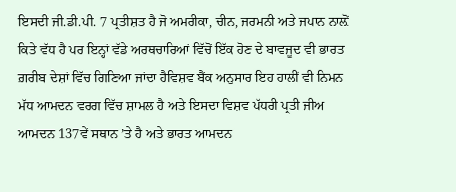ਇਸਦੀ ਜੀ.ਡੀ.ਪੀ. 7 ਪ੍ਰਤੀਸ਼ਤ ਹੈ ਜੋ ਅਮਰੀਕਾ, ਚੀਨ, ਜਰਮਨੀ ਅਤੇ ਜਪਾਨ ਨਾਲ਼ੋਂ ਕਿਤੇ ਵੱਧ ਹੈ ਪਰ ਇਨ੍ਹਾਂ ਵੱਡੇ ਅਰਥਚਾਰਿਆਂ ਵਿੱਚੋਂ ਇੱਕ ਹੋਣ ਦੇ ਬਾਵਜੂਦ ਵੀ ਭਾਰਤ ਗ਼ਰੀਬ ਦੇਸ਼ਾਂ ਵਿੱਚ ਗਿਣਿਆ ਜਾਂਦਾ ਹੈਵਿਸ਼ਵ ਬੈਂਕ ਅਨੁਸਾਰ ਇਹ ਹਾਲੀਂ ਵੀ ਨਿਮਨ ਮੱਧ ਆਮਦਨ ਵਰਗ ਵਿੱਚ ਸ਼ਾਮਲ ਹੈ ਅਤੇ ਇਸਦਾ ਵਿਸ਼ਵ ਪੱਧਰੀ ਪ੍ਰਤੀ ਜੀਅ ਆਮਦਨ 137ਵੇਂ ਸਥਾਨ ’ਤੇ ਹੈ ਅਤੇ ਭਾਰਤ ਆਮਦਨ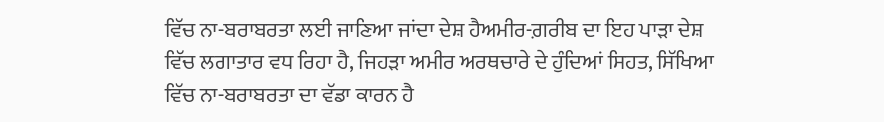ਵਿੱਚ ਨਾ-ਬਰਾਬਰਤਾ ਲਈ ਜਾਣਿਆ ਜਾਂਦਾ ਦੇਸ਼ ਹੈਅਮੀਰ-ਗ਼ਰੀਬ ਦਾ ਇਹ ਪਾੜਾ ਦੇਸ਼ ਵਿੱਚ ਲਗਾਤਾਰ ਵਧ ਰਿਹਾ ਹੈ, ਜਿਹੜਾ ਅਮੀਰ ਅਰਥਚਾਰੇ ਦੇ ਹੁੰਦਿਆਂ ਸਿਹਤ, ਸਿੱਖਿਆ ਵਿੱਚ ਨਾ-ਬਰਾਬਰਤਾ ਦਾ ਵੱਡਾ ਕਾਰਨ ਹੈ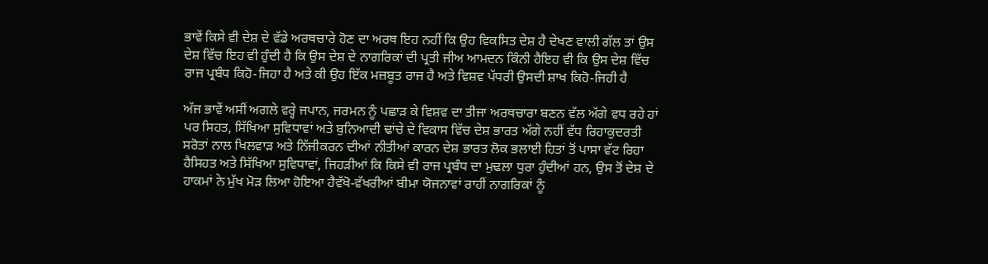ਭਾਵੇਂ ਕਿਸੇ ਵੀ ਦੇਸ਼ ਦੇ ਵੱਡੇ ਅਰਥਚਾਰੇ ਹੋਣ ਦਾ ਅਰਥ ਇਹ ਨਹੀਂ ਕਿ ਉਹ ਵਿਕਸਿਤ ਦੇਸ਼ ਹੈ ਦੇਖਣ ਵਾਲੀ ਗੱਲ ਤਾਂ ਉਸ ਦੇਸ਼ ਵਿੱਚ ਇਹ ਵੀ ਹੁੰਦੀ ਹੈ ਕਿ ਉਸ ਦੇਸ਼ ਦੇ ਨਾਗਰਿਕਾਂ ਦੀ ਪ੍ਰਤੀ ਜੀਅ ਆਮਦਨ ਕਿੰਨੀ ਹੈਇਹ ਵੀ ਕਿ ਉਸ ਦੇਸ਼ ਵਿੱਚ ਰਾਜ ਪ੍ਰਬੰਧ ਕਿਹੋ-ਜਿਹਾ ਹੈ ਅਤੇ ਕੀ ਉਹ ਇੱਕ ਮਜ਼ਬੂਤ ਰਾਜ ਹੈ ਅਤੇ ਵਿਸ਼ਵ ਪੱਧਰੀ ਉਸਦੀ ਸ਼ਾਖ ਕਿਹੋ-ਜਿਹੀ ਹੈ

ਅੱਜ ਭਾਵੇਂ ਅਸੀਂ ਅਗਲੇ ਵਰ੍ਹੇ ਜਪਾਨ, ਜਰਮਨ ਨੂੰ ਪਛਾੜ ਕੇ ਵਿਸ਼ਵ ਦਾ ਤੀਜਾ ਅਰਥਚਾਰਾ ਬਣਨ ਵੱਲ ਅੱਗੇ ਵਧ ਰਹੇ ਹਾਂ ਪਰ ਸਿਹਤ, ਸਿੱਖਿਆ ਸੁਵਿਧਾਵਾਂ ਅਤੇ ਬੁਨਿਆਦੀ ਢਾਂਚੇ ਦੇ ਵਿਕਾਸ ਵਿੱਚ ਦੇਸ਼ ਭਾਰਤ ਅੱਗੇ ਨਹੀਂ ਵੱਧ ਰਿਹਾਕੁਦਰਤੀ ਸਰੋਤਾਂ ਨਾਲ ਖਿਲਵਾੜ ਅਤੇ ਨਿੱਜੀਕਰਨ ਦੀਆਂ ਨੀਤੀਆਂ ਕਾਰਨ ਦੇਸ਼ ਭਾਰਤ ਲੋਕ ਭਲਾਈ ਹਿਤਾਂ ਤੋਂ ਪਾਸਾ ਵੱਟ ਰਿਹਾ ਹੈਸਿਹਤ ਅਤੇ ਸਿੱਖਿਆ ਸੁਵਿਧਾਵਾਂ, ਜਿਹੜੀਆਂ ਕਿ ਕਿਸੇ ਵੀ ਰਾਜ ਪ੍ਰਬੰਧ ਦਾ ਮੁਢਲਾ ਧੁਰਾ ਹੁੰਦੀਆਂ ਹਨ, ਉਸ ਤੋਂ ਦੇਸ਼ ਦੇ ਹਾਕਮਾਂ ਨੇ ਮੁੱਖ ਮੋੜ ਲਿਆ ਹੋਇਆ ਹੈਵੱਖੋ-ਵੱਖਰੀਆਂ ਬੀਮਾ ਯੋਜਨਾਵਾਂ ਰਾਹੀਂ ਨਾਗਰਿਕਾਂ ਨੂੰ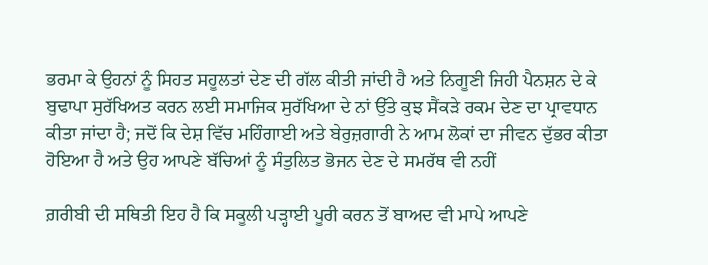ਭਰਮਾ ਕੇ ਉਹਨਾਂ ਨੂੰ ਸਿਹਤ ਸਹੂਲਤਾਂ ਦੇਣ ਦੀ ਗੱਲ ਕੀਤੀ ਜਾਂਦੀ ਹੈ ਅਤੇ ਨਿਗੂਣੀ ਜਿਹੀ ਪੈਨਸ਼ਨ ਦੇ ਕੇ ਬੁਢਾਪਾ ਸੁਰੱਖਿਅਤ ਕਰਨ ਲਈ ਸਮਾਜਿਕ ਸੁਰੱਖਿਆ ਦੇ ਨਾਂ ਉੱਤੇ ਕੁਝ ਸੈਂਕੜੇ ਰਕਮ ਦੇਣ ਦਾ ਪ੍ਰਾਵਧਾਨ ਕੀਤਾ ਜਾਂਦਾ ਹੈ; ਜਦੋਂ ਕਿ ਦੇਸ਼ ਵਿੱਚ ਮਹਿੰਗਾਈ ਅਤੇ ਬੇਰੁਜ਼ਗਾਰੀ ਨੇ ਆਮ ਲੋਕਾਂ ਦਾ ਜੀਵਨ ਦੁੱਭਰ ਕੀਤਾ ਹੋਇਆ ਹੈ ਅਤੇ ਉਹ ਆਪਣੇ ਬੱਚਿਆਂ ਨੂੰ ਸੰਤੁਲਿਤ ਭੋਜਨ ਦੇਣ ਦੇ ਸਮਰੱਥ ਵੀ ਨਹੀਂ

ਗ਼ਰੀਬੀ ਦੀ ਸਥਿਤੀ ਇਹ ਹੈ ਕਿ ਸਕੂਲੀ ਪੜ੍ਹਾਈ ਪੂਰੀ ਕਰਨ ਤੋਂ ਬਾਅਦ ਵੀ ਮਾਪੇ ਆਪਣੇ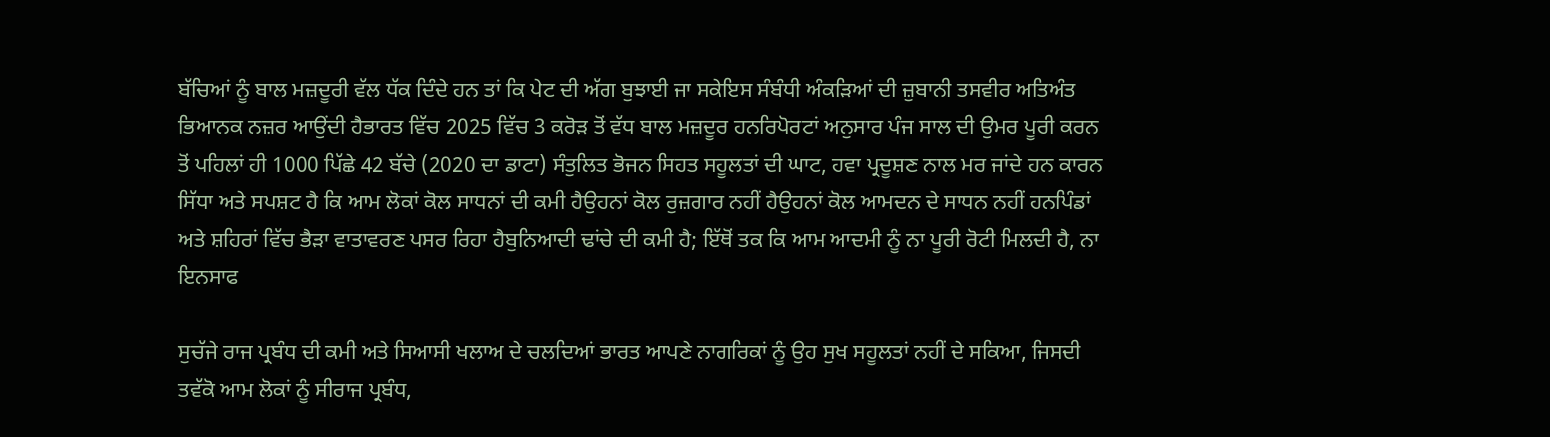ਬੱਚਿਆਂ ਨੂੰ ਬਾਲ ਮਜ਼ਦੂਰੀ ਵੱਲ ਧੱਕ ਦਿੰਦੇ ਹਨ ਤਾਂ ਕਿ ਪੇਟ ਦੀ ਅੱਗ ਬੁਝਾਈ ਜਾ ਸਕੇਇਸ ਸੰਬੰਧੀ ਅੰਕੜਿਆਂ ਦੀ ਜ਼ੁਬਾਨੀ ਤਸਵੀਰ ਅਤਿਅੰਤ ਭਿਆਨਕ ਨਜ਼ਰ ਆਉਂਦੀ ਹੈਭਾਰਤ ਵਿੱਚ 2025 ਵਿੱਚ 3 ਕਰੋੜ ਤੋਂ ਵੱਧ ਬਾਲ ਮਜ਼ਦੂਰ ਹਨਰਿਪੋਰਟਾਂ ਅਨੁਸਾਰ ਪੰਜ ਸਾਲ ਦੀ ਉਮਰ ਪੂਰੀ ਕਰਨ ਤੋਂ ਪਹਿਲਾਂ ਹੀ 1000 ਪਿੱਛੇ 42 ਬੱਚੇ (2020 ਦਾ ਡਾਟਾ) ਸੰਤੁਲਿਤ ਭੋਜਨ ਸਿਹਤ ਸਹੂਲਤਾਂ ਦੀ ਘਾਟ, ਹਵਾ ਪ੍ਰਦੂਸ਼ਣ ਨਾਲ ਮਰ ਜਾਂਦੇ ਹਨ ਕਾਰਨ ਸਿੱਧਾ ਅਤੇ ਸਪਸ਼ਟ ਹੈ ਕਿ ਆਮ ਲੋਕਾਂ ਕੋਲ ਸਾਧਨਾਂ ਦੀ ਕਮੀ ਹੈਉਹਨਾਂ ਕੋਲ ਰੁਜ਼ਗਾਰ ਨਹੀਂ ਹੈਉਹਨਾਂ ਕੋਲ ਆਮਦਨ ਦੇ ਸਾਧਨ ਨਹੀਂ ਹਨਪਿੰਡਾਂ ਅਤੇ ਸ਼ਹਿਰਾਂ ਵਿੱਚ ਭੈੜਾ ਵਾਤਾਵਰਣ ਪਸਰ ਰਿਹਾ ਹੈਬੁਨਿਆਦੀ ਢਾਂਚੇ ਦੀ ਕਮੀ ਹੈ; ਇੱਥੋਂ ਤਕ ਕਿ ਆਮ ਆਦਮੀ ਨੂੰ ਨਾ ਪੂਰੀ ਰੋਟੀ ਮਿਲਦੀ ਹੈ, ਨਾ ਇਨਸਾਫ

ਸੁਚੱਜੇ ਰਾਜ ਪ੍ਰਬੰਧ ਦੀ ਕਮੀ ਅਤੇ ਸਿਆਸੀ ਖਲਾਅ ਦੇ ਚਲਦਿਆਂ ਭਾਰਤ ਆਪਣੇ ਨਾਗਰਿਕਾਂ ਨੂੰ ਉਹ ਸੁਖ ਸਹੂਲਤਾਂ ਨਹੀਂ ਦੇ ਸਕਿਆ, ਜਿਸਦੀ ਤਵੱਕੋ ਆਮ ਲੋਕਾਂ ਨੂੰ ਸੀਰਾਜ ਪ੍ਰਬੰਧ,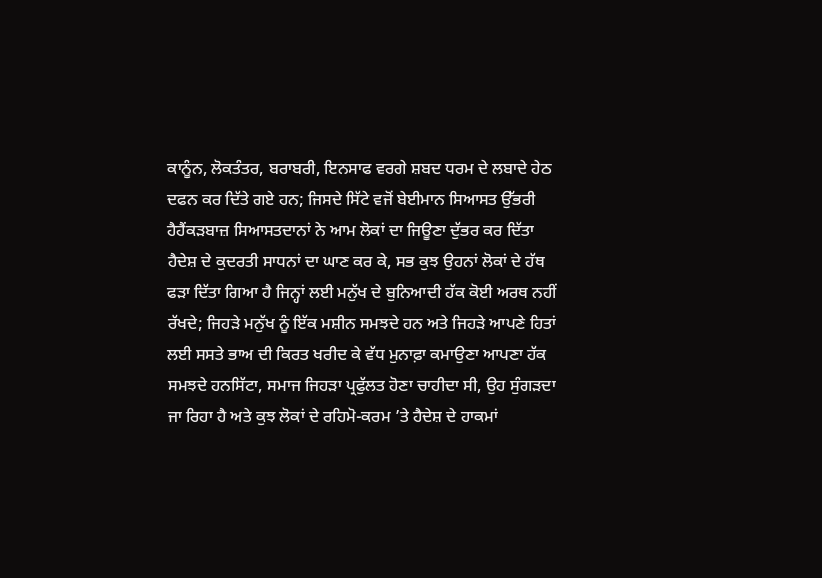ਕਾਨੂੰਨ, ਲੋਕਤੰਤਰ, ਬਰਾਬਰੀ, ਇਨਸਾਫ ਵਰਗੇ ਸ਼ਬਦ ਧਰਮ ਦੇ ਲਬਾਦੇ ਹੇਠ ਦਫਨ ਕਰ ਦਿੱਤੇ ਗਏ ਹਨ; ਜਿਸਦੇ ਸਿੱਟੇ ਵਜੋਂ ਬੇਈਮਾਨ ਸਿਆਸਤ ਉੱਭਰੀ ਹੈਹੈਂਕੜਬਾਜ਼ ਸਿਆਸਤਦਾਨਾਂ ਨੇ ਆਮ ਲੋਕਾਂ ਦਾ ਜਿਊਣਾ ਦੁੱਭਰ ਕਰ ਦਿੱਤਾ ਹੈਦੇਸ਼ ਦੇ ਕੁਦਰਤੀ ਸਾਧਨਾਂ ਦਾ ਘਾਣ ਕਰ ਕੇ, ਸਭ ਕੁਝ ਉਹਨਾਂ ਲੋਕਾਂ ਦੇ ਹੱਥ ਫੜਾ ਦਿੱਤਾ ਗਿਆ ਹੈ ਜਿਨ੍ਹਾਂ ਲਈ ਮਨੁੱਖ ਦੇ ਬੁਨਿਆਦੀ ਹੱਕ ਕੋਈ ਅਰਥ ਨਹੀਂ ਰੱਖਦੇ; ਜਿਹੜੇ ਮਨੁੱਖ ਨੂੰ ਇੱਕ ਮਸ਼ੀਨ ਸਮਝਦੇ ਹਨ ਅਤੇ ਜਿਹੜੇ ਆਪਣੇ ਹਿਤਾਂ ਲਈ ਸਸਤੇ ਭਾਅ ਦੀ ਕਿਰਤ ਖਰੀਦ ਕੇ ਵੱਧ ਮੁਨਾਫ਼ਾ ਕਮਾਉਣਾ ਆਪਣਾ ਹੱਕ ਸਮਝਦੇ ਹਨਸਿੱਟਾ, ਸਮਾਜ ਜਿਹੜਾ ਪ੍ਰਫੁੱਲਤ ਹੋਣਾ ਚਾਹੀਦਾ ਸੀ, ਉਹ ਸੁੰਗੜਦਾ ਜਾ ਰਿਹਾ ਹੈ ਅਤੇ ਕੁਝ ਲੋਕਾਂ ਦੇ ਰਹਿਮੋ-ਕਰਮ ’ਤੇ ਹੈਦੇਸ਼ ਦੇ ਹਾਕਮਾਂ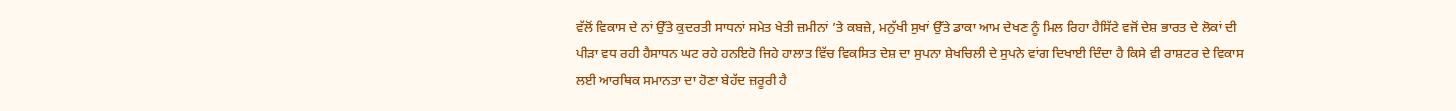ਵੱਲੋਂ ਵਿਕਾਸ ਦੇ ਨਾਂ ਉੱਤੇ ਕੁਦਰਤੀ ਸਾਧਨਾਂ ਸਮੇਤ ਖੇਤੀ ਜ਼ਮੀਨਾਂ ’ਤੇ ਕਬਜ਼ੇ, ਮਨੁੱਖੀ ਸੁਖਾਂ ਉੱਤੇ ਡਾਕਾ ਆਮ ਦੇਖਣ ਨੂੰ ਮਿਲ ਰਿਹਾ ਹੈਸਿੱਟੇ ਵਜੋਂ ਦੇਸ਼ ਭਾਰਤ ਦੇ ਲੋਕਾਂ ਦੀ ਪੀੜਾ ਵਧ ਰਹੀ ਹੈਸਾਧਨ ਘਟ ਰਹੇ ਹਨਇਹੋ ਜਿਹੇ ਹਾਲਾਤ ਵਿੱਚ ਵਿਕਸਿਤ ਦੇਸ਼ ਦਾ ਸੁਪਨਾ ਸ਼ੇਖਚਿਲੀ ਦੇ ਸੁਪਨੇ ਵਾਂਗ ਦਿਖਾਈ ਦਿੰਦਾ ਹੈ ਕਿਸੇ ਵੀ ਰਾਸ਼ਟਰ ਦੇ ਵਿਕਾਸ ਲਈ ਆਰਥਿਕ ਸਮਾਨਤਾ ਦਾ ਹੋਣਾ ਬੇਹੱਦ ਜ਼ਰੂਰੀ ਹੈ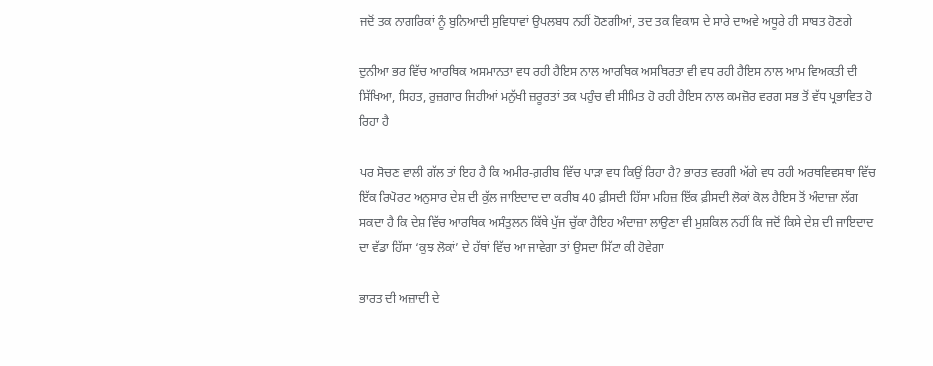ਜਦੋਂ ਤਕ ਨਾਗਰਿਕਾਂ ਨੂੰ ਬੁਨਿਆਦੀ ਸੁਵਿਧਾਵਾਂ ਉਪਲਬਧ ਨਹੀਂ ਹੋਣਗੀਆਂ, ਤਦ ਤਕ ਵਿਕਾਸ ਦੇ ਸਾਰੇ ਦਾਅਵੇ ਅਧੂਰੇ ਹੀ ਸਾਬਤ ਹੋਣਗੇ

ਦੁਨੀਆ ਭਰ ਵਿੱਚ ਆਰਥਿਕ ਅਸਮਾਨਤਾ ਵਧ ਰਹੀ ਹੈਇਸ ਨਾਲ ਆਰਥਿਕ ਅਸਥਿਰਤਾ ਵੀ ਵਧ ਰਹੀ ਹੈਇਸ ਨਾਲ ਆਮ ਵਿਅਕਤੀ ਦੀ ਸਿੱਖਿਆ, ਸਿਹਤ, ਰੁਜ਼ਗਾਰ ਜਿਹੀਆਂ ਮਨੁੱਖੀ ਜ਼ਰੂਰਤਾਂ ਤਕ ਪਹੁੰਚ ਵੀ ਸੀਮਿਤ ਹੋ ਰਹੀ ਹੈਇਸ ਨਾਲ ਕਮਜ਼ੋਰ ਵਰਗ ਸਭ ਤੋਂ ਵੱਧ ਪ੍ਰਭਾਵਿਤ ਹੋ ਰਿਹਾ ਹੈ

ਪਰ ਸੋਚਣ ਵਾਲੀ ਗੱਲ ਤਾਂ ਇਹ ਹੈ ਕਿ ਅਮੀਰ-ਗ਼ਰੀਬ ਵਿੱਚ ਪਾੜਾ ਵਧ ਕਿਉਂ ਰਿਹਾ ਹੈ? ਭਾਰਤ ਵਰਗੀ ਅੱਗੇ ਵਧ ਰਹੀ ਅਰਥਵਿਵਸਥਾ ਵਿੱਚ ਇੱਕ ਰਿਪੋਰਟ ਅਨੁਸਾਰ ਦੇਸ਼ ਦੀ ਕੁੱਲ ਜਾਇਦਾਦ ਦਾ ਕਰੀਬ 40 ਫ਼ੀਸਦੀ ਹਿੱਸਾ ਮਹਿਜ਼ ਇੱਕ ਫ਼ੀਸਦੀ ਲੋਕਾਂ ਕੋਲ ਹੈਇਸ ਤੋਂ ਅੰਦਾਜ਼ਾ ਲੱਗ ਸਕਦਾ ਹੈ ਕਿ ਦੇਸ਼ ਵਿੱਚ ਆਰਥਿਕ ਅਸੰਤੁਲਨ ਕਿੱਥੇ ਪੁੱਜ ਚੁੱਕਾ ਹੈਇਹ ਅੰਦਾਜ਼ਾ ਲਾਉਣਾ ਵੀ ਮੁਸ਼ਕਿਲ ਨਹੀਂ ਕਿ ਜਦੋਂ ਕਿਸੇ ਦੇਸ਼ ਦੀ ਜਾਇਦਾਦ ਦਾ ਵੱਡਾ ਹਿੱਸਾ ‘ਕੁਝ ਲੋਕਾਂ’ ਦੇ ਹੱਥਾਂ ਵਿੱਚ ਆ ਜਾਵੇਗਾ ਤਾਂ ਉਸਦਾ ਸਿੱਟਾ ਕੀ ਹੋਵੇਗਾ

ਭਾਰਤ ਦੀ ਅਜ਼ਾਦੀ ਦੇ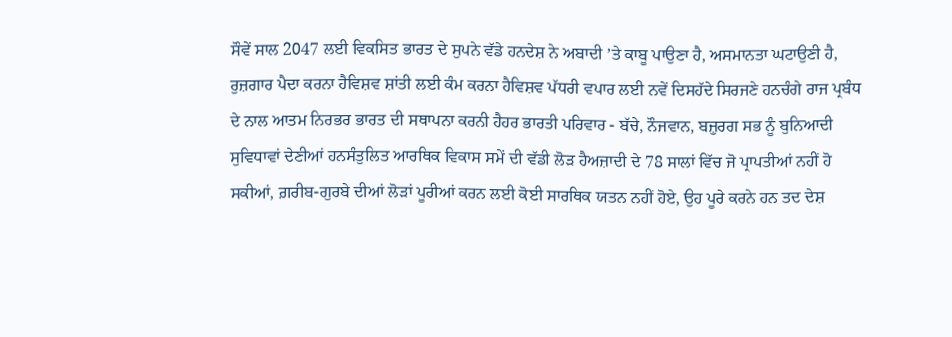ਸੌਵੇਂ ਸਾਲ 2047 ਲਈ ਵਿਕਸਿਤ ਭਾਰਤ ਦੇ ਸੁਪਨੇ ਵੱਡੇ ਹਨਦੇਸ਼ ਨੇ ਅਬਾਦੀ ’ਤੇ ਕਾਬੂ ਪਾਉਣਾ ਹੈ, ਅਸਮਾਨਤਾ ਘਟਾਉਣੀ ਹੈ, ਰੁਜ਼ਗਾਰ ਪੈਦਾ ਕਰਨਾ ਹੈਵਿਸ਼ਵ ਸ਼ਾਂਤੀ ਲਈ ਕੰਮ ਕਰਨਾ ਹੈਵਿਸ਼ਵ ਪੱਧਰੀ ਵਪਾਰ ਲਈ ਨਵੇਂ ਦਿਸਹੱਦੇ ਸਿਰਜਣੇ ਹਨਚੰਗੇ ਰਾਜ ਪ੍ਰਬੰਧ ਦੇ ਨਾਲ ਆਤਮ ਨਿਰਭਰ ਭਾਰਤ ਦੀ ਸਥਾਪਨਾ ਕਰਨੀ ਹੈਹਰ ਭਾਰਤੀ ਪਰਿਵਾਰ - ਬੱਚੇ, ਨੌਜਵਾਨ, ਬਜ਼ੁਰਗ ਸਭ ਨੂੰ ਬੁਨਿਆਦੀ ਸੁਵਿਧਾਵਾਂ ਦੇਣੀਆਂ ਹਨਸੰਤੁਲਿਤ ਆਰਥਿਕ ਵਿਕਾਸ ਸਮੇਂ ਦੀ ਵੱਡੀ ਲੋੜ ਹੈਅਜ਼ਾਦੀ ਦੇ 78 ਸਾਲਾਂ ਵਿੱਚ ਜੋ ਪ੍ਰਾਪਤੀਆਂ ਨਹੀਂ ਹੋ ਸਕੀਆਂ, ਗ਼ਰੀਬ-ਗੁਰਬੇ ਦੀਆਂ ਲੋੜਾਂ ਪੂਰੀਆਂ ਕਰਨ ਲਈ ਕੋਈ ਸਾਰਥਿਕ ਯਤਨ ਨਹੀਂ ਹੋਏ, ਉਹ ਪੂਰੇ ਕਰਨੇ ਹਨ ਤਦ ਦੇਸ਼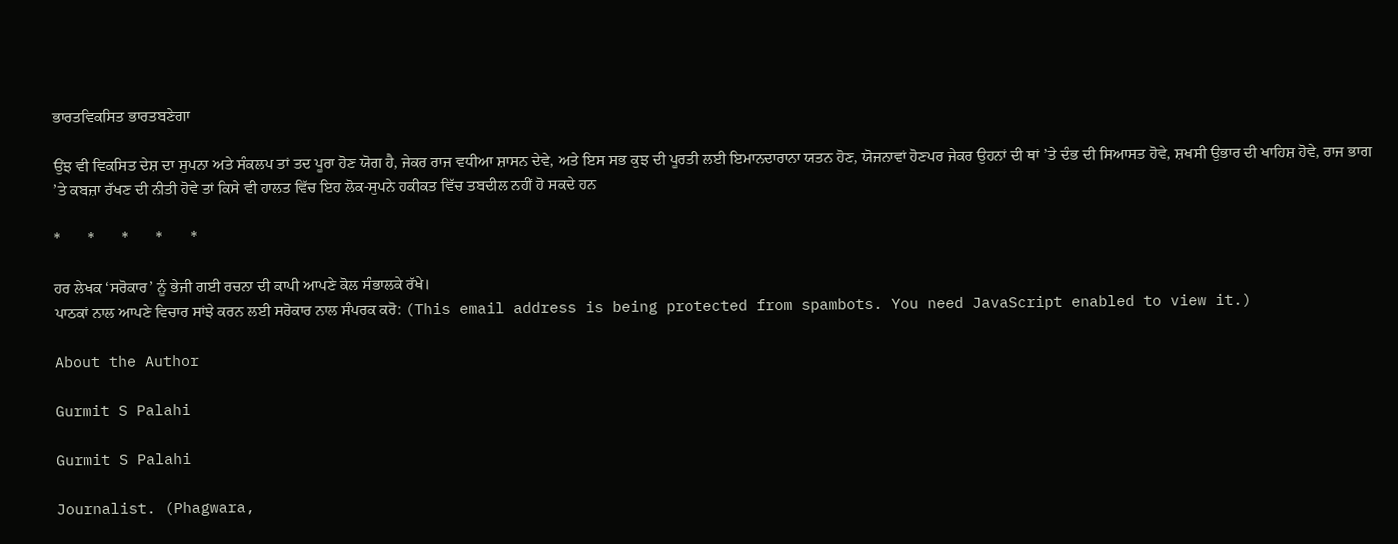ਭਾਰਤਵਿਕਸਿਤ ਭਾਰਤਬਣੇਗਾ

ਉਂਝ ਵੀ ਵਿਕਸਿਤ ਦੇਸ਼ ਦਾ ਸੁਪਨਾ ਅਤੇ ਸੰਕਲਪ ਤਾਂ ਤਦ ਪੂਰਾ ਹੋਣ ਯੋਗ ਹੈ, ਜੇਕਰ ਰਾਜ ਵਧੀਆ ਸ਼ਾਸਨ ਦੇਵੇ, ਅਤੇ ਇਸ ਸਭ ਕੁਝ ਦੀ ਪੂਰਤੀ ਲਈ ਇਮਾਨਦਾਰਾਨਾ ਯਤਨ ਹੋਣ, ਯੋਜਨਾਵਾਂ ਹੋਣਪਰ ਜੇਕਰ ਉਹਨਾਂ ਦੀ ਥਾਂ ’ਤੇ ਦੰਭ ਦੀ ਸਿਆਸਤ ਹੋਵੇ, ਸ਼ਖਸੀ ਉਭਾਰ ਦੀ ਖਾਹਿਸ਼ ਹੋਵੇ, ਰਾਜ ਭਾਗ ’ਤੇ ਕਬਜ਼ਾ ਰੱਖਣ ਦੀ ਨੀਤੀ ਹੋਵੇ ਤਾਂ ਕਿਸੇ ਵੀ ਹਾਲਤ ਵਿੱਚ ਇਹ ਲੋਕ-ਸੁਪਨੇ ਹਕੀਕਤ ਵਿੱਚ ਤਬਦੀਲ ਨਹੀਂ ਹੋ ਸਕਦੇ ਹਨ

*       *       *       *       *

ਹਰ ਲੇਖਕ ‘ਸਰੋਕਾਰ’ ਨੂੰ ਭੇਜੀ ਗਈ ਰਚਨਾ ਦੀ ਕਾਪੀ ਆਪਣੇ ਕੋਲ ਸੰਭਾਲਕੇ ਰੱਖੇ।
ਪਾਠਕਾਂ ਨਾਲ ਆਪਣੇ ਵਿਚਾਰ ਸਾਂਝੇ ਕਰਨ ਲਈ ਸਰੋਕਾਰ ਨਾਲ ਸੰਪਰਕ ਕਰੋ: (This email address is being protected from spambots. You need JavaScript enabled to view it.)

About the Author

Gurmit S Palahi

Gurmit S Palahi

Journalist. (Phagwara,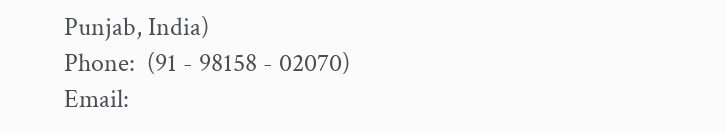Punjab, India)
Phone:  (91 - 98158 - 02070)
Email: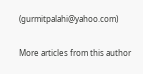(gurmitpalahi@yahoo.com)

More articles from this author